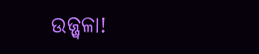ଉଜ୍ଜ୍ୱଳା!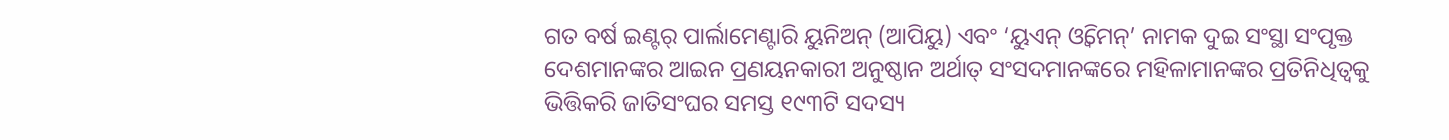ଗତ ବର୍ଷ ଇଣ୍ଟର୍‌ ପାର୍ଲାମେଣ୍ଟାରି ୟୁନିଅନ୍‌ (ଆପିୟୁ) ଏବଂ ‘ୟୁଏନ୍‌ ଓ୍ଵିମେନ୍‌’ ନାମକ ଦୁଇ ସଂସ୍ଥା ସଂପୃକ୍ତ ଦେଶମାନଙ୍କର ଆଇନ ପ୍ରଣୟନକାରୀ ଅନୁଷ୍ଠାନ ଅର୍ଥାତ୍‌ ସଂସଦମାନଙ୍କରେ ମହିଳାମାନଙ୍କର ପ୍ରତିନିଧିତ୍ୱକୁ ଭିତ୍ତିକରି ଜାତିସଂଘର ସମସ୍ତ ୧୯୩ଟି ସଦସ୍ୟ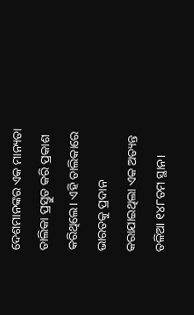ଦେଶମାନଙ୍କର ଏକ ମାନ୍ୟତା ତାଲିକା ପ୍ରସ୍ତୁତ କରି ପ୍ରକାଶ କରିଥିଲେ। ଏହି ତାଲିକାରେ ଭାରତକୁ ପ୍ରଦାନ କରାଯାଇଥିଲା ଏକ ଅତ୍ୟନ୍ତ ତଳିଆ ୧୪୮ତମ ସ୍ଥାନ।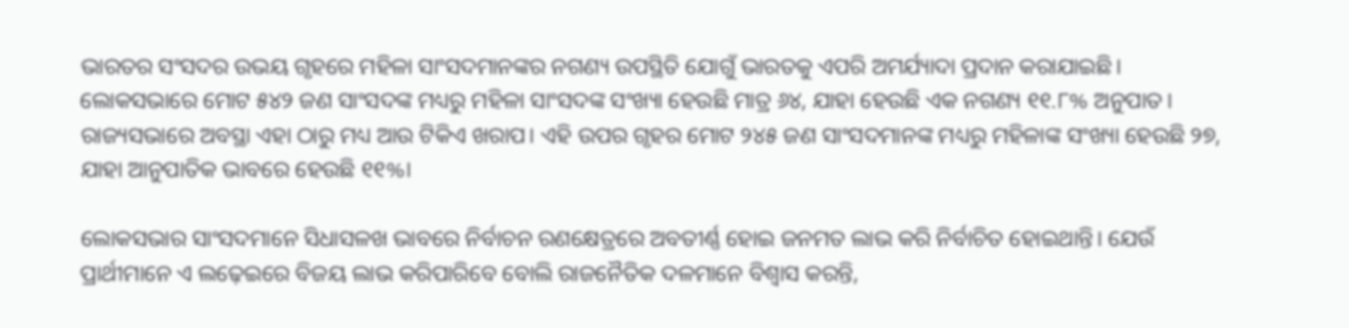ଭାରତର ସଂସଦର ଉଭୟ ଗୃହରେ ମହିଳା ସାଂସଦମାନଙ୍କର ନଗଣ୍ୟ ଉପସ୍ଥିତି ଯୋଗୁଁ ଭାରତକୁ ଏପରି ଅମର୍ଯ୍ୟାଦା ପ୍ରଦାନ କରାଯାଇଛି। ଲୋକସଭାରେ ମୋଟ ୫୪୨ ଜଣ ସାଂସଦଙ୍କ ମଧ୍ୟରୁ ମହିଳା ସାଂସଦଙ୍କ ସଂଖ୍ୟା ହେଉଛି ମାତ୍ର ୬୪, ଯାହା ହେଉଛି ଏକ ନଗଣ୍ୟ ୧୧.୮% ଅନୁପାତ। ରାଜ୍ୟସଭାରେ ଅବସ୍ଥା ଏହା ଠାରୁ ମଧ୍ୟ ଆଉ ଟିକିଏ ଖରାପ। ଏହି ଉପର ଗୃହର ମୋଟ ୨୪୫ ଜଣ ସାଂସଦମାନଙ୍କ ମଧ୍ୟରୁ ମହିଳାଙ୍କ ସଂଖ୍ୟା ହେଉଛି ୨୭, ଯାହା ଆନୁପାତିକ ଭାବରେ ହେଉଛି ୧୧%।

ଲୋକସଭାର ସାଂସଦମାନେ ସିଧାସଳଖ ଭାବରେ ନିର୍ବାଚନ ରଣକ୍ଷେତ୍ରରେ ଅବତୀର୍ଣ୍ଣ ହୋଇ ଜନମତ ଲାଭ କରି ନିର୍ବାଚିତ ହୋଇଥାନ୍ତି। ଯେଉଁ ପ୍ରାର୍ଥୀମାନେ ଏ ଲଢ଼େଇରେ ବିଜୟ ଲାଭ କରିପାରିବେ ବୋଲି ରାଜନୈତିକ ଦଳମାନେ ବିଶ୍ୱାସ କରନ୍ତି,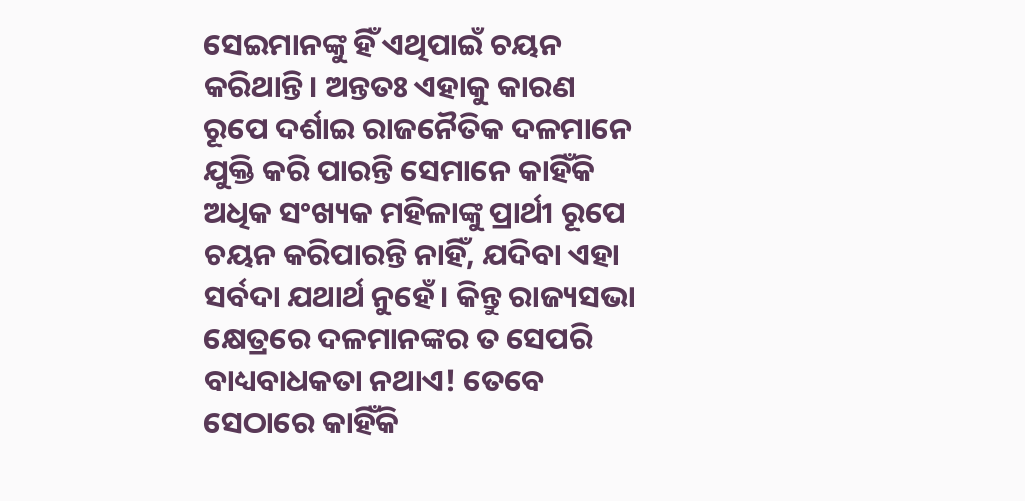ସେଇମାନଙ୍କୁ ହିଁ ଏଥିପାଇଁ ଚୟନ କରିଥାନ୍ତି। ଅନ୍ତତଃ ଏହାକୁ କାରଣ ରୂପେ ଦର୍ଶାଇ ରାଜନୈତିକ ଦଳମାନେ ଯୁକ୍ତି କରି ପାରନ୍ତି ସେମାନେ କାହିଁକି ଅଧିକ ସଂଖ୍ୟକ ମହିଳାଙ୍କୁ ପ୍ରାର୍ଥୀ ରୂପେ ଚୟନ କରିପାରନ୍ତି ନାହିଁ, ଯଦିବା ଏହା ସର୍ବଦା ଯଥାର୍ଥ ନୁହେଁ। କିନ୍ତୁ ରାଜ୍ୟସଭା କ୍ଷେତ୍ରରେ ଦଳମାନଙ୍କର ତ ସେପରି ବାଧ୍ୟବାଧକତା ନଥାଏ! ତେବେ ସେଠାରେ କାହିଁକି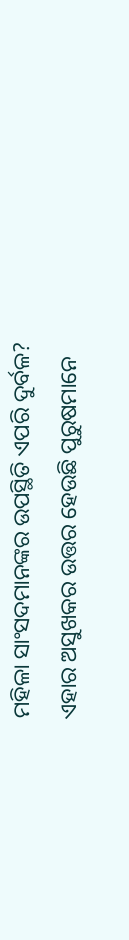ମହିଳା ସାଂସଦମାନଙ୍କର ଉପସ୍ଥିତି ଏପରି ଦୁର୍ବଳ? ଏହାର ଅସୁଖକର ଉତ୍ତର ହେଉଛି ପୁରୁଷମାନେ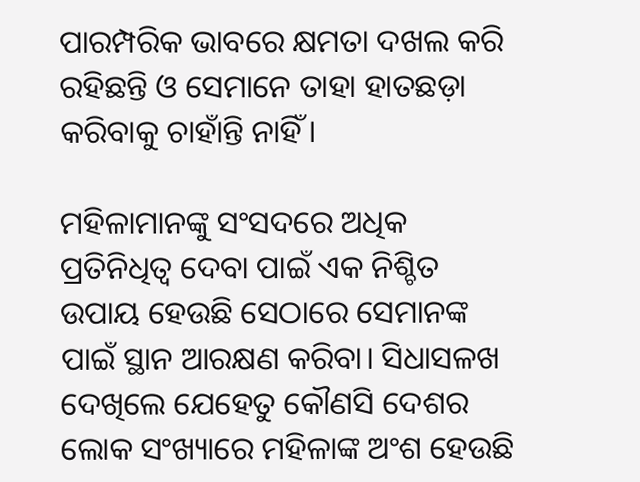ପାରମ୍ପରିକ ଭାବରେ କ୍ଷମତା ଦଖଲ କରି ରହିଛନ୍ତି ଓ ସେମାନେ ତାହା ହାତଛଡ଼ା କରିବାକୁ ଚାହାଁନ୍ତି ନାହିଁ।

ମହିଳାମାନଙ୍କୁ ସଂସଦରେ ଅଧିକ ପ୍ରତିନିଧିତ୍ୱ ଦେବା ପାଇଁ ଏକ ନିଶ୍ଚିତ ଉପାୟ ହେଉଛି ସେଠାରେ ସେମାନଙ୍କ ପାଇଁ ସ୍ଥାନ ଆରକ୍ଷଣ କରିବା। ସିଧାସଳଖ ଦେଖିଲେ ଯେହେତୁ କୌଣସି ଦେଶର ଲୋକ ସଂଖ୍ୟାରେ ମହିଳାଙ୍କ ଅଂଶ ହେଉଛି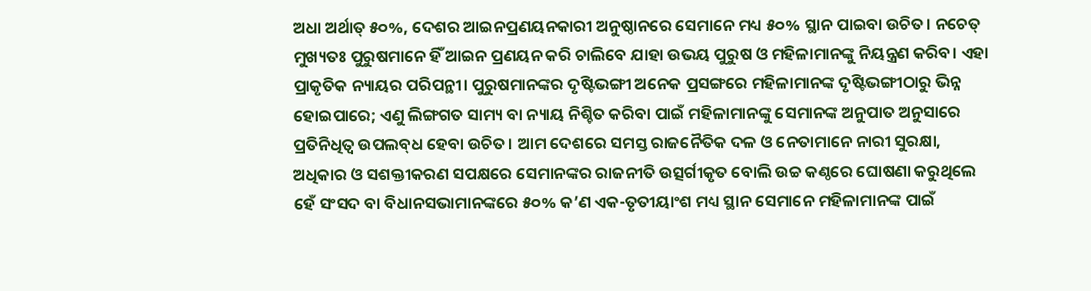ଅଧା ଅର୍ଥାତ୍‌ ୫୦%, ଦେଶର ଆଇନପ୍ରଣୟନକାରୀ ଅନୁଷ୍ଠାନରେ ସେମାନେ ମଧ୍ୟ ୫୦% ସ୍ଥାନ ପାଇବା ଉଚିତ। ନଚେତ୍‌ ମୁଖ୍ୟତଃ ପୁରୁଷମାନେ ହିଁ ଆଇନ ପ୍ରଣୟନ କରି ଚାଲିବେ ଯାହା ଉଭୟ ପୁରୁଷ ଓ ମହିଳାମାନଙ୍କୁ ନିୟନ୍ତ୍ରଣ କରିବ। ଏହା ପ୍ରାକୃତିକ ନ୍ୟାୟର ପରିପନ୍ଥୀ। ପୁରୁଷମାନଙ୍କର ଦୃଷ୍ଟିଭଙ୍ଗୀ ଅନେକ ପ୍ରସଙ୍ଗରେ ମହିଳାମାନଙ୍କ ଦୃଷ୍ଟିଭଙ୍ଗୀଠାରୁ ଭିନ୍ନ ହୋଇପାରେ; ଏଣୁ ଲିଙ୍ଗଗତ ସାମ୍ୟ ବା ନ୍ୟାୟ ନିଶ୍ଚିତ କରିବା ପାଇଁ ମହିଳାମାନଙ୍କୁ ସେମାନଙ୍କ ଅନୁପାତ ଅନୁସାରେ ପ୍ରତିନିଧିତ୍ୱ ଉପଲବ୍‌ଧ ହେବା ଉଚିତ। ଆମ ଦେଶରେ ସମସ୍ତ ରାଜନୈତିକ ଦଳ ଓ ନେତାମାନେ ନାରୀ ସୁରକ୍ଷା, ଅଧିକାର ଓ ସଶକ୍ତୀକରଣ ସପକ୍ଷରେ ସେମାନଙ୍କର ରାଜନୀତି ଉତ୍ସର୍ଗୀକୃତ ବୋଲି ଉଚ୍ଚ କଣ୍ଠରେ ଘୋଷଣା କରୁଥିଲେ ହେଁ ସଂସଦ ବା ବିଧାନସଭାମାନଙ୍କରେ ୫୦% କ’ଣ ଏକ-ତୃତୀୟାଂଶ ମଧ୍ୟ ସ୍ଥାନ ସେମାନେ ମହିଳାମାନଙ୍କ ପାଇଁ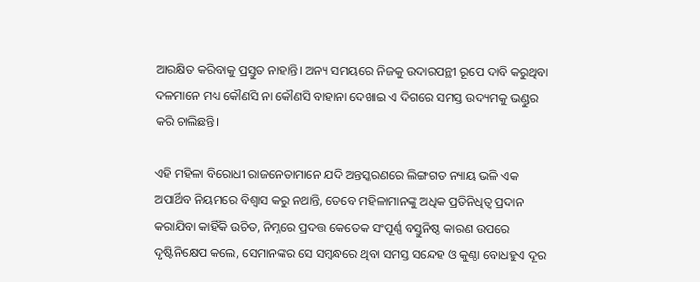ଆରକ୍ଷିତ କରିବାକୁ ପ୍ରସ୍ତୁତ ନାହାନ୍ତି। ଅନ୍ୟ ସମୟରେ ନିଜକୁ ଉଦାରପନ୍ଥୀ ରୂପେ ଦାବି କରୁଥିବା ଦଳମାନେ ମଧ୍ୟ କୌଣସି ନା କୌଣସି ବାହାନା ଦେଖାଇ ଏ ଦିଗରେ ସମସ୍ତ ଉଦ୍ୟମକୁ ଭଣ୍ଡୁର କରି ଚାଲିଛନ୍ତି।

ଏହି ମହିଳା ବିରୋଧୀ ରାଜନେତାମାନେ ଯଦି ଅନ୍ତସ୍କରଣରେ ଲିଙ୍ଗଗତ ନ୍ୟାୟ ଭଳି ଏକ ଅପାର୍ଥିବ ନିୟମରେ ବିଶ୍ୱାସ କରୁ ନଥାନ୍ତି, ତେବେ ମହିଳାମାନଙ୍କୁ ଅଧିକ ପ୍ରତିନିଧିତ୍ୱ ପ୍ରଦାନ କରାଯିବା କାହିଁକି ଉଚିତ, ନିମ୍ନରେ ପ୍ରଦତ୍ତ କେତେକ ସଂପୂର୍ଣ୍ଣ ବସ୍ତୁନିଷ୍ଠ କାରଣ ଉପରେ ଦୃଷ୍ଟିନିକ୍ଷେପ କଲେ, ସେମାନଙ୍କର ସେ ସମ୍ବନ୍ଧରେ ଥିବା ସମସ୍ତ ସନ୍ଦେହ ଓ କୁଣ୍ଠା ବୋଧହୁଏ ଦୂର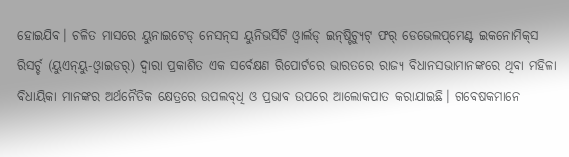ହୋଇଯିବ। ଚଳିତ ମାସରେ ୟୁନାଇଟେଡ୍‌ ନେସନ୍‌ସ ୟୁନିଭର୍ସିଟି ଓ୍ଵାର୍ଲଡ୍‌ ଇନ୍‌ଷ୍ଟିଚ୍ୟୁଟ୍‌ ଫର୍‌ ଡେଭେଲପ୍‌ମେଣ୍ଟ ଇକନୋମିକ୍‌ସ ରିସର୍ଚ୍ଚ (ୟୁଏନ୍‌ୟୁ-ଓ୍ଵାଇଡର୍‌) ଦ୍ୱାରା ପ୍ରକାଶିତ ଏକ ସର୍ବେକ୍ଷଣ ରିପୋର୍ଟରେ ଭାରତରେ ରାଜ୍ୟ ବିଧାନସଭାମାନଙ୍କରେ ଥିବା ମହିଳା ବିଧାୟିକା ମାନଙ୍କର ଅର୍ଥନୈତିକ କ୍ଷେତ୍ରରେ ଉପଲବ୍‌ଧି ଓ ପ୍ରଭାବ ଉପରେ ଆଲୋକପାତ କରାଯାଇଛି। ଗବେଷକମାନେ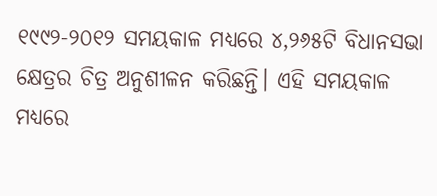୧୯୯୨-୨୦୧୨ ସମୟକାଳ ମଧ୍ୟରେ ୪,୨୬୫ଟି ବିଧାନସଭା କ୍ଷେତ୍ରର ଚିତ୍ର ଅନୁଶୀଳନ କରିଛନ୍ତି। ଏହି ସମୟକାଳ ମଧ୍ୟରେ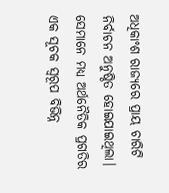ଅଧିକାଂଶ ରାଜ୍ୟରେ ପ୍ରାୟ ଚାରିଟି ନିର୍ବାଚନ ଅନୁଷ୍ଠିତ ହୋଇଯାଇଥିଲା। ସେମାନେ ମଧ୍ୟ ଅର୍ଥନୈତିକ ପ୍ରଗତିର ଏକ ସୂଚକ ସ୍ୱରୂପ ବିଭିନ୍ନ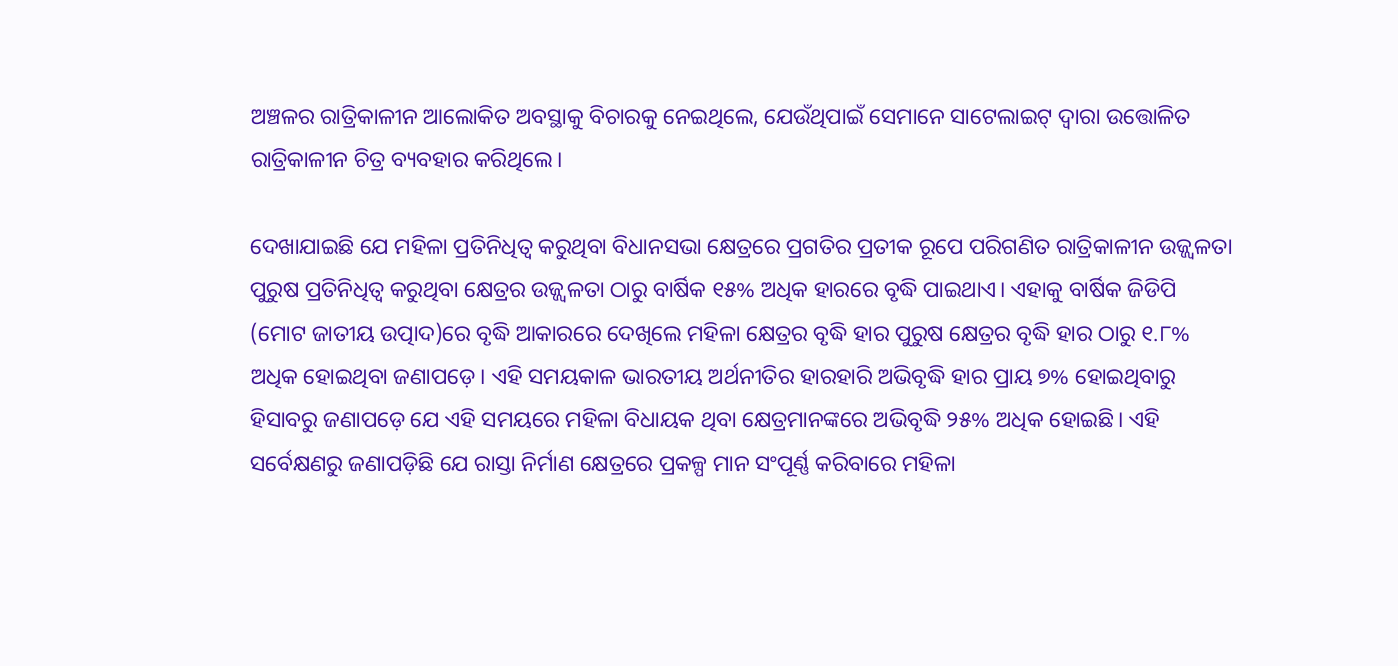ଅଞ୍ଚଳର ରାତ୍ରିକାଳୀନ ଆଲୋକିତ ଅବସ୍ଥାକୁ ବିଚାରକୁ ନେଇଥିଲେ, ଯେଉଁଥିପାଇଁ ସେମାନେ ସାଟେଲାଇଟ୍‌ ଦ୍ୱାରା ଉତ୍ତୋଳିତ ରାତ୍ରିକାଳୀନ ଚିତ୍ର ବ୍ୟବହାର କରିଥିଲେ।

ଦେଖାଯାଇଛି ଯେ ମହିଳା ପ୍ରତିନିଧିତ୍ୱ କରୁଥିବା ବିଧାନସଭା କ୍ଷେତ୍ରରେ ପ୍ରଗତିର ପ୍ରତୀକ ରୂପେ ପରିଗଣିତ ରାତ୍ରିକାଳୀନ ଉଜ୍ଜ୍ୱଳତା ପୁରୁଷ ପ୍ରତିନିଧିତ୍ୱ କରୁଥିବା କ୍ଷେତ୍ରର ଉଜ୍ଜ୍ୱଳତା ଠାରୁ ବାର୍ଷିକ ୧୫% ଅଧିକ ହାରରେ ବୃଦ୍ଧି ପାଇଥାଏ। ଏହାକୁ ବାର୍ଷିକ ଜିଡିପି (ମୋଟ ଜାତୀୟ ଉତ୍ପାଦ)ରେ ବୃଦ୍ଧି ଆକାରରେ ଦେଖିଲେ ମହିଳା କ୍ଷେତ୍ରର ବୃଦ୍ଧି ହାର ପୁରୁଷ କ୍ଷେତ୍ରର ବୃଦ୍ଧି ହାର ଠାରୁ ୧.୮% ଅଧିକ ହୋଇଥିବା ଜଣାପଡ଼େ। ଏହି ସମୟକାଳ ଭାରତୀୟ ଅର୍ଥନୀତିର ହାରହାରି ଅଭିବୃଦ୍ଧି ହାର ପ୍ରାୟ ୭% ହୋଇଥିବାରୁ ହିସାବରୁ ଜଣାପଡ଼େ ଯେ ଏହି ସମୟରେ ମହିଳା ବିଧାୟକ ଥିବା କ୍ଷେତ୍ରମାନଙ୍କରେ ଅଭିବୃଦ୍ଧି ୨୫% ଅଧିକ ହୋଇଛି। ଏହି ସର୍ବେକ୍ଷଣରୁ ଜଣାପଡ଼ିଛି ଯେ ରାସ୍ତା ନିର୍ମାଣ କ୍ଷେତ୍ରରେ ପ୍ରକଳ୍ପ ମାନ ସଂପୂର୍ଣ୍ଣ କରିବାରେ ମହିଳା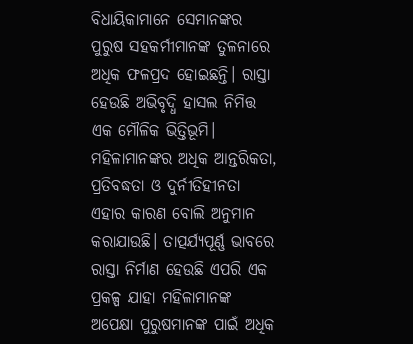ବିଧାୟିକାମାନେ ସେମାନଙ୍କର ପୁରୁଷ ସହକର୍ମୀମାନଙ୍କ ତୁଳନାରେ ଅଧିକ ଫଳପ୍ରଦ ହୋଇଛନ୍ତି। ରାସ୍ତା ହେଉଛି ଅଭିବୃଦ୍ଧି ହାସଲ ନିମିତ୍ତ ଏକ ମୌଳିକ ଭିତ୍ତିଭୂମି। ମହିଳାମାନଙ୍କର ଅଧିକ ଆନ୍ତରିକତା, ପ୍ରତିବଦ୍ଧତା ଓ ଦୁର୍ନୀତିହୀନତା ଏହାର କାରଣ ବୋଲି ଅନୁମାନ କରାଯାଉଛି। ତାତ୍ପର୍ଯ୍ୟପୂର୍ଣ୍ଣ ଭାବରେ ରାସ୍ତା ନିର୍ମାଣ ହେଉଛି ଏପରି ଏକ ପ୍ରକଳ୍ପ ଯାହା ମହିଳାମାନଙ୍କ ଅପେକ୍ଷା ପୁରୁଷମାନଙ୍କ ପାଇଁ ଅଧିକ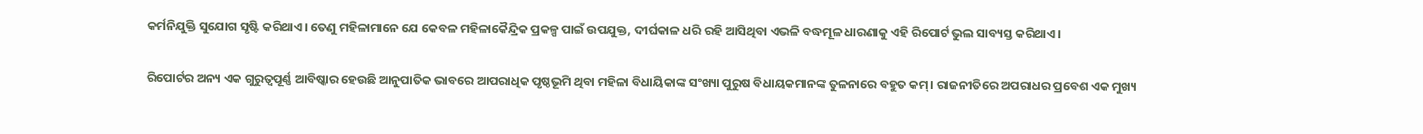କର୍ମନିଯୁକ୍ତି ସୁଯୋଗ ସୃଷ୍ଟି କରିଥାଏ। ତେଣୁ ମହିଳାମାନେ ଯେ କେବଳ ମହିଳାକୈନ୍ଦ୍ରିକ ପ୍ରକଳ୍ପ ପାଇଁ ଉପଯୁକ୍ତ, ଦୀର୍ଘକାଳ ଧରି ରହି ଆସିଥିବା ଏଭଳି ବଦ୍ଧମୂଳ ଧାରଣାକୁ ଏହି ରିପୋର୍ଟ ଭୁଲ ସାବ୍ୟସ୍ତ କରିଥାଏ।

ରିପୋର୍ଟର ଅନ୍ୟ ଏକ ଗୁରୁତ୍ୱପୂର୍ଣ୍ଣ ଆବିଷ୍କାର ହେଉଛି ଆନୁପାତିକ ଭାବରେ ଆପରାଧିକ ପୃଷ୍ଠଭୂମି ଥିବା ମହିଳା ବିଧାୟିକାଙ୍କ ସଂଖ୍ୟା ପୁରୁଷ ବିଧାୟକମାନଙ୍କ ତୁଳନାରେ ବହୁତ କମ୍‌। ରାଜନୀତିରେ ଅପରାଧର ପ୍ରବେଶ ଏକ ମୁଖ୍ୟ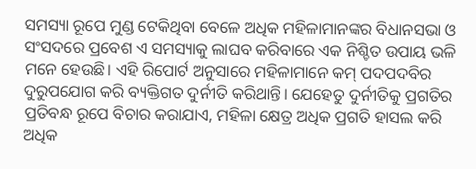ସମସ୍ୟା ରୂପେ ମୁଣ୍ଡ ଟେକିଥିବା ବେଳେ ଅଧିକ ମହିଳାମାନଙ୍କର ବିଧାନସଭା ଓ ସଂସଦରେ ପ୍ରବେଶ ଏ ସମସ୍ୟାକୁ ଲାଘବ କରିବାରେ ଏକ ନିଶ୍ଚିତ ଉପାୟ ଭଳି ମନେ ହେଉଛି। ଏହି ରିପୋର୍ଟ ଅନୁସାରେ ମହିଳାମାନେ କମ୍‌ ପଦପଦବିର ଦୁରୁପଯୋଗ କରି ବ୍ୟକ୍ତିଗତ ଦୁର୍ନୀତି କରିଥାନ୍ତି। ଯେହେତୁ ଦୁର୍ନୀତିକୁ ପ୍ରଗତିର ପ୍ରତିବନ୍ଧ ରୂପେ ବିଚାର କରାଯାଏ, ମହିଳା କ୍ଷେତ୍ର ଅଧିକ ପ୍ରଗତି ହାସଲ କରି ଅଧିକ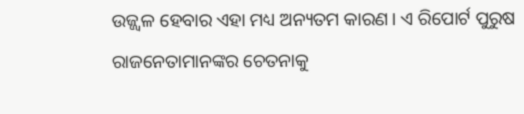ଉଜ୍ଜ୍ୱଳ ହେବାର ଏହା ମଧ୍ୟ ଅନ୍ୟତମ କାରଣ। ଏ ରିପୋର୍ଟ ପୁରୁଷ ରାଜନେତାମାନଙ୍କର ଚେତନାକୁ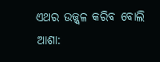ଏଥର ଉଜ୍ଜ୍ୱଳ କରିବ ବୋଲି ଆଶା: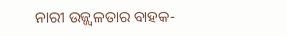ନାରୀ ଉଜ୍ଜ୍ୱଳତାର ବାହକ-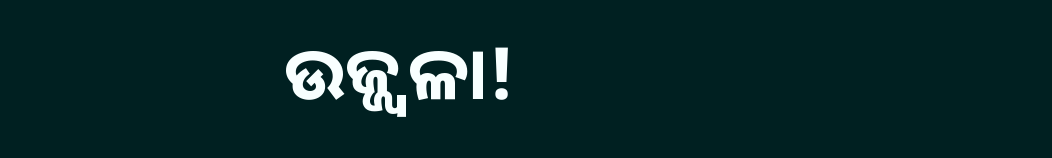ଉଜ୍ଜ୍ୱଳା!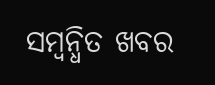ସମ୍ବନ୍ଧିତ ଖବର